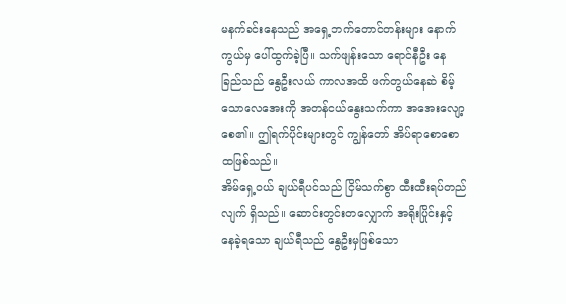မနက်ခင်းနေသည် အရှေ့ဘက်တောင်တန်းများ နောက်ကွယ်မှ ပေါ်ထွက်ခဲ့ပြီ။ သက်ဖျန်းသော ရောင်နီဦး နေခြည်သည် နွေဦးလယ် ကာလအထိ ဖက်တွယ်နေဆဲ စိမ့်သောလေအေးကို အတန်ငယ်နွေးသက်ကာ အအေးလျော့စေ၏။ ဤရက်ပိုင်းများတွင် ကျွန်တော် အိပ်ရာစောစောထဖြစ်သည်။
အိမ်ရှေ့ဝယ် ချယ်ရီပင်သည် ငြိမ်သက်စွာ ထီးထီးရပ်တည်လျက် ရှိသည်။ ဆောင်းတွင်းတလျှောက် အရိုးပြိုင်းနှင့် နေခဲ့ရသော ချယ်ရီသည် နွေဦးမှဖြစ်သော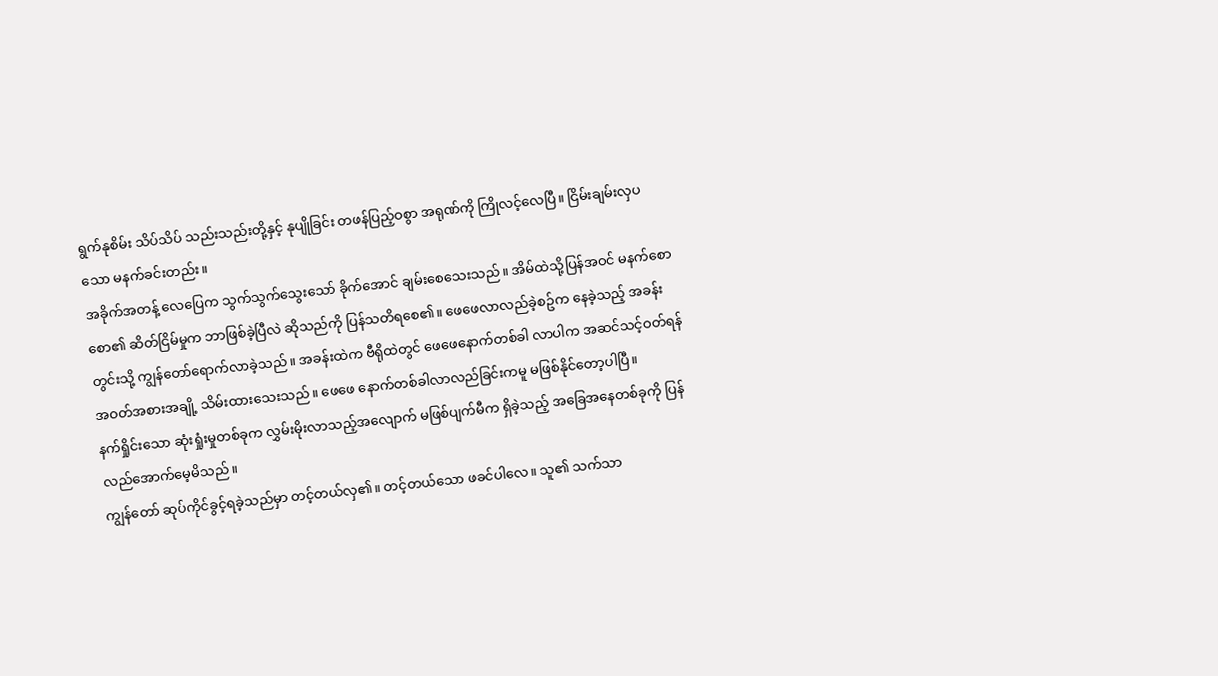ရွက်နုစိမ်း သိပ်သိပ် သည်းသည်းတို့နှင့် နုပျိုခြင်း တဖန်ပြည့်ဝစွာ အရုဏ်ကို ကြိုလင့်လေပြီ။ ငြိမ်းချမ်းလှပသော မနက်ခင်းတည်း။
အခိုက်အတန့် လေပြေက သွက်သွက်သွေးသော် ခိုက်အောင် ချမ်းစေသေးသည်။ အိမ်ထဲသို့ပြန်အဝင် မနက်စောစော၏ ဆိတ်ငြိမ်မှုက ဘာဖြစ်ခဲ့ပြီလဲ ဆိုသည်ကို ပြန်သတိရစေ၏။ ဖေဖေလာလည်ခဲ့စဥ်က နေခဲ့သည့် အခန်းတွင်းသို့ ကျွန်တော်ရောက်လာခဲ့သည်။ အခန်းထဲက ဗီရိုထဲတွင် ဖေဖေနောက်တစ်ခါ လာပါက အဆင်သင့်ဝတ်ရန် အဝတ်အစားအချို့ သိမ်းထားသေးသည်။ ဖေဖေ နောက်တစ်ခါလာလည်ခြင်းကမူ မဖြစ်နိုင်တော့ပါပြီ။
နက်ရှိုင်းသော ဆုံးရှုံးမှုတစ်ခုက လွှမ်းမိုးလာသည့်အလျောက် မဖြစ်ပျက်မီက ရှိခဲ့သည့် အခြေအနေတစ်ခုကို ပြန်လည်အောက်မေ့မိသည်။
ကျွန်တော် ဆုပ်ကိုင်ခွင့်ရခဲ့သည်မှာ တင့်တယ်လှ၏။ တင့်တယ်သော ဖခင်ပါလေ။ သူ၏ သက်သာ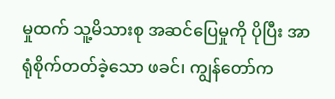မှုထက် သူ့မိသားစု အဆင်ပြေမှုကို ပိုပြီး အာရုံစိုက်တတ်ခဲ့သော ဖခင်၊ ကျွန်တော်က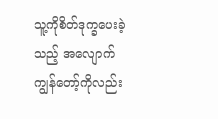သူ့ကိုစိတ်ဒုက္ခပေးခဲ့သည့် အလျောက် ကျွန်တော့်ကိုလည်း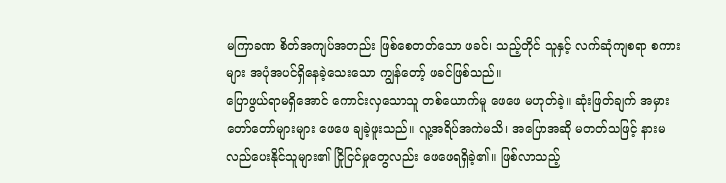မကြာခဏ စိတ်အကျပ်အတည်း ဖြစ်စေတတ်သော ဖခင်၊ သည့်တိုင် သူနှင့် လက်ဆုံကျစရာ စကားများ အပုံအပင်ရှိနေခဲ့သေးသော ကျွန်တော့် ဖခင်ဖြစ်သည်။
ပြောဖွယ်ရာမရှိအောင် ကောင်းလှသောသူ တစ်ယောက်မူ ဖေဖေ မဟုတ်ခဲ့။ ဆုံးဖြတ်ချက် အမှား တော်တော်များများ ဖေဖေ ချခဲ့ဖူးသည်။ လူ့အရိပ်အကဲမသိ၊ အပြောအဆို မတတ်သဖြင့် နားမလည်ပေးနိုင်သူများ၏ ငြိုငြင်မှုတွေလည်း ဖေဖေရရှိခဲ့၏။ ဖြစ်လာသည့်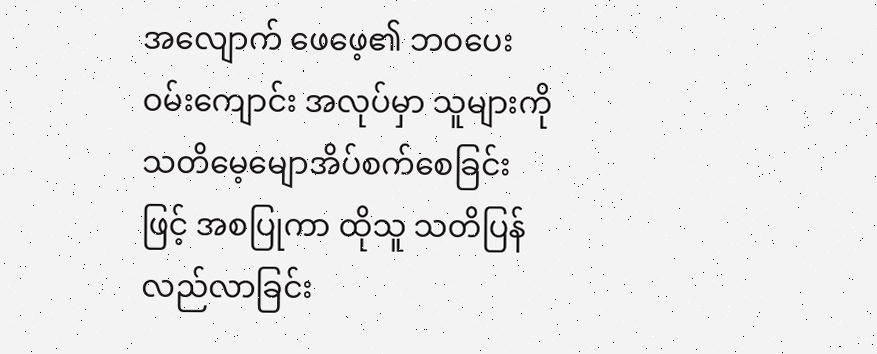အလျောက် ဖေဖေ့၏ ဘဝပေးဝမ်းကျောင်း အလုပ်မှာ သူများကို သတိမေ့မျောအိပ်စက်စေခြင်းဖြင့် အစပြုကာ ထိုသူ သတိပြန်လည်လာခြင်း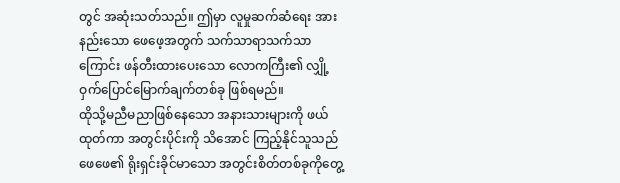တွင် အဆုံးသတ်သည်။ ဤမှာ လူမှုဆက်ဆံရေး အားနည်းသော ဖေဖေ့အတွက် သက်သာရာသက်သာကြောင်း ဖန်တီးထားပေးသော လောကကြီး၏ လျှို့ဝှက်ပြောင်မြောက်ချက်တစ်ခု ဖြစ်ရမည်။
ထိုသို့မညီမညာဖြစ်နေသော အနားသားများကို ဖယ်ထုတ်ကာ အတွင်းပိုင်းကို သိအောင် ကြည့်နိုင်သူသည် ဖေဖေ၏ ရိုးရှင်းခိုင်မာသော အတွင်းစိတ်တစ်ခုကိုတွေ့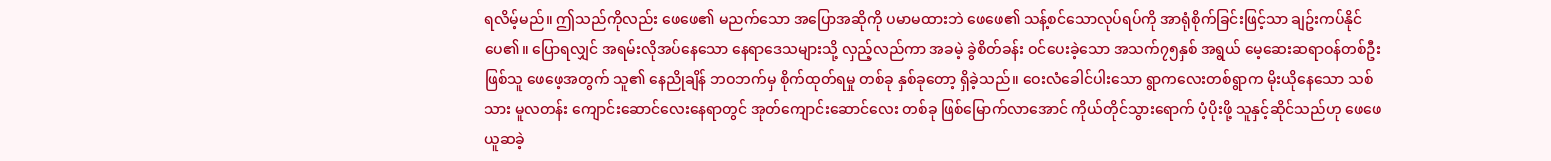ရလိမ့်မည်။ ဤသည်ကိုလည်း ဖေဖေ၏ မညက်သော အပြောအဆိုကို ပမာမထားဘဲ ဖေဖေ၏ သန့်စင်သောလုပ်ရပ်ကို အာရုံစိုက်ခြင်းဖြင့်သာ ချဥ်းကပ်နိုင်ပေ၏။ ပြောရလျှင် အရမ်းလိုအပ်နေသော နေရာဒေသများသို့ လှည့်လည်ကာ အခမဲ့ ခွဲစိတ်ခန်း ဝင်ပေးခဲ့သော အသက်၇၅နှစ် အရွယ် မေ့ဆေးဆရာဝန်တစ်ဦးဖြစ်သူ ဖေဖေ့အတွက် သူ၏ နေညိုချိန် ဘဝဘက်မှ စိုက်ထုတ်ရမှု တစ်ခု နှစ်ခုတော့ ရှိခဲ့သည်။ ဝေးလံခေါင်ပါးသော ရွာကလေးတစ်ရွာက မိုးယိုနေသော သစ်သား မူလတန်း ကျောင်းဆောင်လေးနေရာတွင် အုတ်ကျောင်းဆောင်လေး တစ်ခု ဖြစ်မြောက်လာအောင် ကိုယ်တိုင်သွားရောက် ပံ့ပိုးဖို့ သူနှင့်ဆိုင်သည်ဟု ဖေဖေ ယူဆခဲ့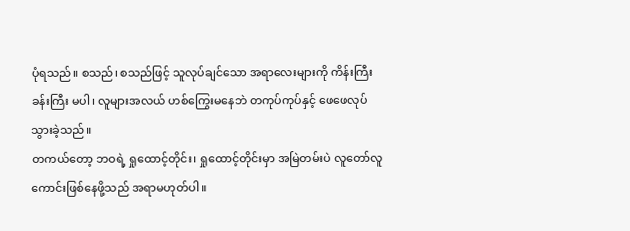ပုံရသည်။ စသည်၊ စသည်ဖြင့် သူလုပ်ချင်သော အရာလေးများကို ကိန်းကြီးခန်းကြီး မပါ၊ လူများအလယ် ဟစ်ကြွေးမနေဘဲ တကုပ်ကုပ်နှင့် ဖေဖေလုပ်သွားခဲ့သည်။
တကယ်တော့ ဘဝရဲ့ ရှုထောင့်တိုင်း၊ ရှုထောင့်တိုင်းမှာ အမြဲတမ်းပဲ လူတော်လူကောင်းဖြစ်နေဖို့သည် အရာမဟုတ်ပါ။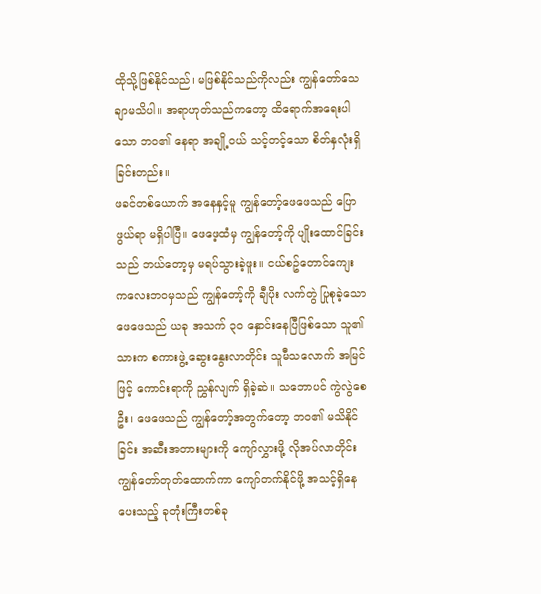ထိုသို့ဖြစ်နိုင်သည်၊ မဖြစ်နိုင်သည်ကိုလည်း ကျွန်တော်သေချာမသိပါ။ အရာဟုတ်သည်ကတော့ ထိရောက်အရေးပါသော ဘဝ၏ နေရာ အချို့ဝယ် သင့်တင့်သော စိတ်နှလုံးရှိခြင်းတည်း။
ဖခင်တစ်ယောက် အနေနှင့်မူ ကျွန်တော့်ဖေဖေသည် ပြောဖွယ်ရာ မရှိပါပြီ။ ဖေဖေ့ထံမှ ကျွန်တော့်ကို ပျိုးထောင်ခြင်းသည် ဘယ်တော့မှ မရပ်သွားခဲ့ဖူး။ ငယ်စဥ်တောင်ကျေး ကလေးဘဝမှသည် ကျွန်တော့်ကို ချီပိုး လက်တွဲ ပြုစုခဲ့သော ဖေဖေသည် ယခု အသက် ၃၀ နှောင်းနေပြီဖြစ်သော သူ၏ သားက စကားဖွဲ့ ဆွေးနွေးလာတိုင်း သူမီသလောက် အမြင်ဖြင့် ကောင်းရာကို ညွှန်လျက် ရှိခဲ့ဆဲ။ သဘောပင် ကွဲလွဲစေဦး၊ ဖေဖေသည် ကျွန်တော့်အတွက်တော့ ဘဝ၏ မသိနိုင်ခြင်း အဆီးအတားများကို ကျော်လွှားဖို့ လိုအပ်လာတိုင်း ကျွန်တော်တုတ်ထောက်ကာ ကျော်တက်နိုင်ဖို့ အသင့်ရှိနေပေးသည့် ခုတုံးကြီးတစ်ခု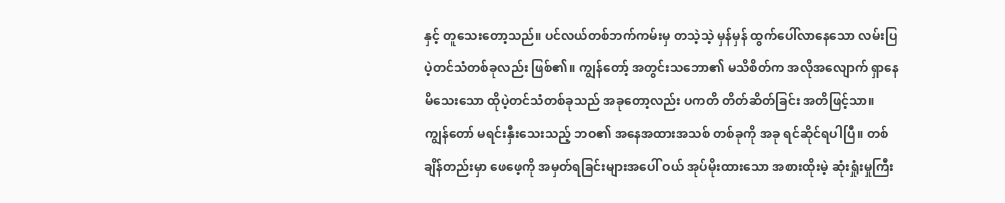နှင့် တူသေးတော့သည်။ ပင်လယ်တစ်ဘက်ကမ်းမှ တသဲ့သဲ့ မှန်မှန် ထွက်ပေါ်လာနေသော လမ်းပြ ပဲ့တင်သံတစ်ခုလည်း ဖြစ်၏။ ကျွန်တော့် အတွင်းသဘော၏ မသိစိတ်က အလိုအလျောက် ရှာနေမိသေးသော ထိုပဲ့တင်သံတစ်ခုသည် အခုတော့လည်း ပကတိ တိတ်ဆိတ်ခြင်း အတိဖြင့်သာ။
ကျွန်တော် မရင်းနှီးသေးသည့် ဘဝ၏ အနေအထားအသစ် တစ်ခုကို အခု ရင်ဆိုင်ရပါပြီ။ တစ်ချိန်တည်းမှာ ဖေဖေ့ကို အမှတ်ရခြင်းများအပေါ် ဝယ် အုပ်မိုးထားသော အစားထိုးမဲ့ ဆုံးရှုံးမှုကြီး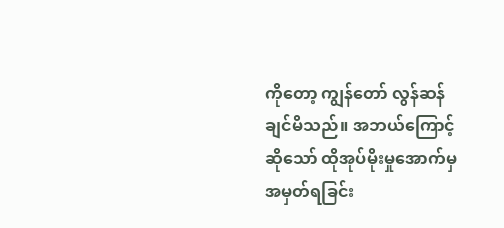ကိုတော့ ကျွန်တော် လွန်ဆန်ချင်မိသည်။ အဘယ်ကြောင့်ဆိုသော် ထိုအုပ်မိုးမှုအောက်မှ အမှတ်ရခြင်း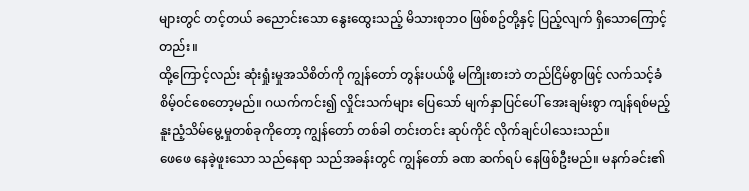များတွင် တင့်တယ် ခညောင်းသော နွေးထွေးသည့် မိသားစုဘဝ ဖြစ်စဥ်တို့နှင့် ပြည့်လျက် ရှိသောကြောင့်တည်း။
ထို့ကြောင့်လည်း ဆုံးရှုံးမှုအသိစိတ်ကို ကျွန်တော် တွန်းပယ်ဖို့ မကြိုးစားဘဲ တည်ငြိမ်စွာဖြင့် လက်သင့်ခံ စိမ့်ဝင်စေတော့မည်။ ဂယက်ကင်း၍ လှိုင်းသက်များ ပြေသော် မျက်နှာပြင်ပေါ် အေးချမ်းစွာ ကျန်ရစ်မည့် နူးညံ့သိမ်မွေ့မှုတစ်ခုကိုတော့ ကျွန်တော် တစ်ခါ တင်းတင်း ဆုပ်ကိုင် လိုက်ချင်ပါသေးသည်။
ဖေဖေ နေခဲ့ဖူးသော သည်နေရာ သည်အခန်းတွင် ကျွန်တော် ခဏ ဆက်ရပ် နေဖြစ်ဦးမည်။ မနက်ခင်း၏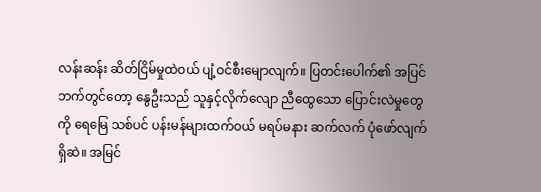လန်းဆန်း ဆိတ်ငြိမ်မှုထဲဝယ် ပျံ့ဝင်စီးမျောလျက်။ ပြတင်းပေါက်၏ အပြင်ဘက်တွင်တော့ နွေဦးသည် သူနှင့်လိုက်လျော ညီထွေသော ပြောင်းလဲမှုတွေကို ရေမြေ သစ်ပင် ပန်းမန်များထက်ဝယ် မရပ်မနား ဆက်လက် ပုံဖော်လျက် ရှိဆဲ။ အမြင်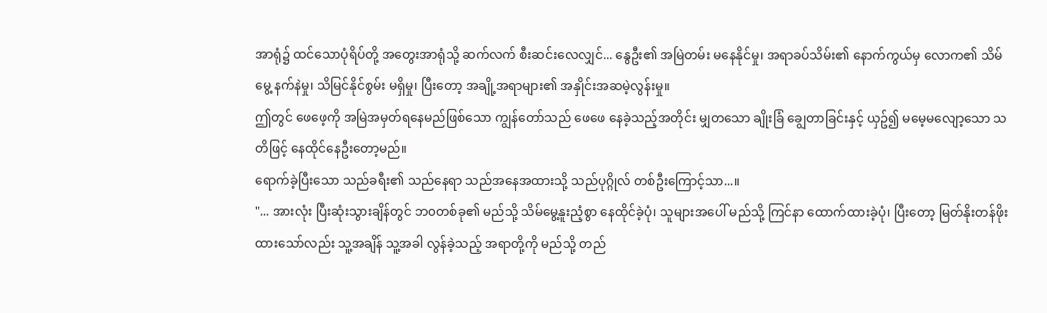အာရုံ၌ ထင်သောပုံရိပ်တို့ အတွေးအာရုံသို့ ဆက်လက် စီးဆင်းလေလျှင်... နွေဦး၏ အမြဲတမ်း မနေနိုင်မှု၊ အရာခပ်သိမ်း၏ နောက်ကွယ်မှ လောက၏ သိမ်မွေ့ နက်နဲမှု၊ သိမြင်နိုင်စွမ်း မရှိမှု၊ ပြီးတော့ အချို့အရာများ၏ အနှိုင်းအဆမဲ့လွန်းမှု။
ဤတွင် ဖေဖေ့ကို အမြဲအမှတ်ရနေမည်ဖြစ်သော ကျွန်တော်သည် ဖေဖေ နေခဲ့သည့်အတိုင်း မျှတသော ချိုးခြံ ချွေတာခြင်းနှင့် ယှဥ်၍ မမေ့မလျော့သော သတိဖြင့် နေထိုင်နေဦးတော့မည်။
ရောက်ခဲ့ပြီးသော သည်ခရီး၏ သည်နေရာ သည်အနေအထားသို့ သည်ပုဂ္ဂိုလ် တစ်ဦးကြောင့်သာ...။
"... အားလုံး ပြီးဆုံးသွားချိန်တွင် ဘ၀တစ်ခု၏ မည်သို့ သိမ်မွေ့နူးညံ့စွာ နေထိုင်ခဲ့ပုံ၊ သူများအပေါ် မည်သို့ ကြင်နာ ထောက်ထားခဲ့ပုံ၊ ပြီးတော့ မြတ်နိုးတန်ဖိုးထားသော်လည်း သူ့အချိန် သူ့အခါ လွန်ခဲ့သည့် အရာတို့ကို မည်သို့ တည်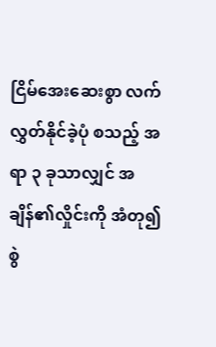ငြိမ်အေးဆေးစွာ လက်လွှတ်နိုင်ခဲ့ပုံ စသည့် အရာ ၃ ခုသာလျှင် အချိန်၏လှိုင်းကို အံတု၍ စွဲ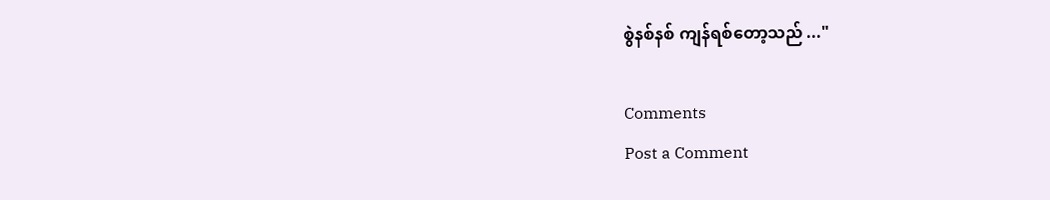စွဲနစ်နစ် ကျန်ရစ်တော့သည် ..."

Comments
Post a Comment